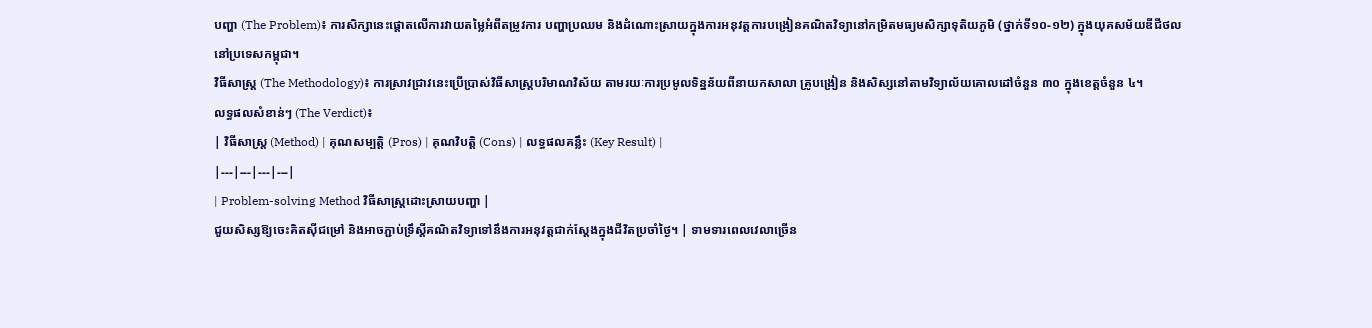បញ្ហា (The Problem)៖ ការសិក្សានេះផ្តោតលើការវាយតម្លៃអំពីតម្រូវការ បញ្ហាប្រឈម និងដំណោះស្រាយក្នុងការអនុវត្តការបង្រៀនគណិតវិទ្យានៅកម្រិតមធ្យមសិក្សាទុតិយភូមិ (ថ្នាក់ទី១០-១២) ក្នុងយុគសម័យឌីជីថលនៅប្រទេសកម្ពុជា។
វិធីសាស្ត្រ (The Methodology)៖ ការស្រាវជ្រាវនេះប្រើប្រាស់វិធីសាស្ត្របរិមាណវិស័យ តាមរយៈការប្រមូលទិន្នន័យពីនាយកសាលា គ្រូបង្រៀន និងសិស្សនៅតាមវិទ្យាល័យគោលដៅចំនួន ៣០ ក្នុងខេត្តចំនួន ៤។
លទ្ធផលសំខាន់ៗ (The Verdict)៖
| វិធីសាស្ត្រ (Method) | គុណសម្បត្តិ (Pros) | គុណវិបត្តិ (Cons) | លទ្ធផលគន្លឹះ (Key Result) |
|---|---|---|---|
| Problem-solving Method វិធីសាស្ត្រដោះស្រាយបញ្ហា |
ជួយសិស្សឱ្យចេះគិតស៊ីជម្រៅ និងអាចភ្ជាប់ទ្រឹស្តីគណិតវិទ្យាទៅនឹងការអនុវត្តជាក់ស្តែងក្នុងជីវិតប្រចាំថ្ងៃ។ | ទាមទារពេលវេលាច្រើន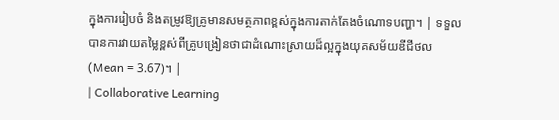ក្នុងការរៀបចំ និងតម្រូវឱ្យគ្រូមានសមត្ថភាពខ្ពស់ក្នុងការតាក់តែងចំណោទបញ្ហា។ | ទទួលបានការវាយតម្លៃខ្ពស់ពីគ្រូបង្រៀនថាជាដំណោះស្រាយដ៏ល្អក្នុងយុគសម័យឌីជីថល (Mean = 3.67)។ |
| Collaborative Learning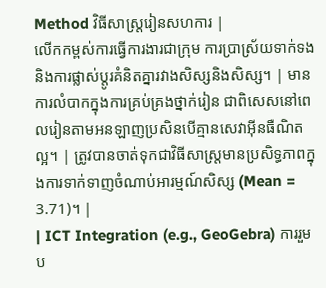Method វិធីសាស្ត្ររៀនសហការ |
លើកកម្ពស់ការធ្វើការងារជាក្រុម ការប្រាស្រ័យទាក់ទង និងការផ្លាស់ប្តូរគំនិតគ្នារវាងសិស្សនិងសិស្ស។ | មានការលំបាកក្នុងការគ្រប់គ្រងថ្នាក់រៀន ជាពិសេសនៅពេលរៀនតាមអនឡាញប្រសិនបើគ្មានសេវាអ៊ីនធឺណិតល្អ។ | ត្រូវបានចាត់ទុកជាវិធីសាស្ត្រមានប្រសិទ្ធភាពក្នុងការទាក់ទាញចំណាប់អារម្មណ៍សិស្ស (Mean = 3.71)។ |
| ICT Integration (e.g., GeoGebra) ការរួមប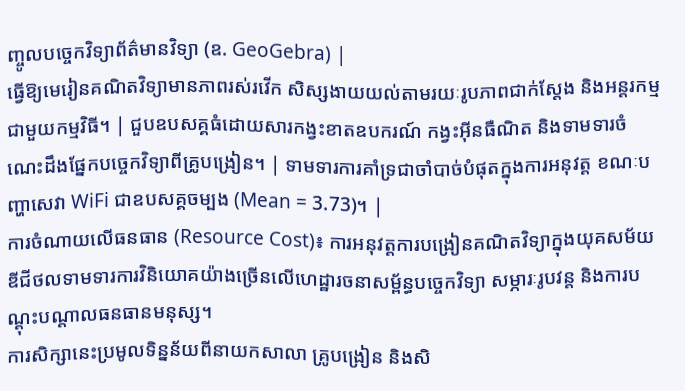ញ្ចូលបច្ចេកវិទ្យាព័ត៌មានវិទ្យា (ឧ. GeoGebra) |
ធ្វើឱ្យមេរៀនគណិតវិទ្យាមានភាពរស់រវើក សិស្សងាយយល់តាមរយៈរូបភាពជាក់ស្តែង និងអន្តរកម្មជាមួយកម្មវិធី។ | ជួបឧបសគ្គធំដោយសារកង្វះខាតឧបករណ៍ កង្វះអ៊ីនធឺណិត និងទាមទារចំណេះដឹងផ្នែកបច្ចេកវិទ្យាពីគ្រូបង្រៀន។ | ទាមទារការគាំទ្រជាចាំបាច់បំផុតក្នុងការអនុវត្ត ខណៈបញ្ហាសេវា WiFi ជាឧបសគ្គចម្បង (Mean = 3.73)។ |
ការចំណាយលើធនធាន (Resource Cost)៖ ការអនុវត្តការបង្រៀនគណិតវិទ្យាក្នុងយុគសម័យឌីជីថលទាមទារការវិនិយោគយ៉ាងច្រើនលើហេដ្ឋារចនាសម្ព័ន្ធបច្ចេកវិទ្យា សម្ភារៈរូបវន្ត និងការបណ្តុះបណ្តាលធនធានមនុស្ស។
ការសិក្សានេះប្រមូលទិន្នន័យពីនាយកសាលា គ្រូបង្រៀន និងសិ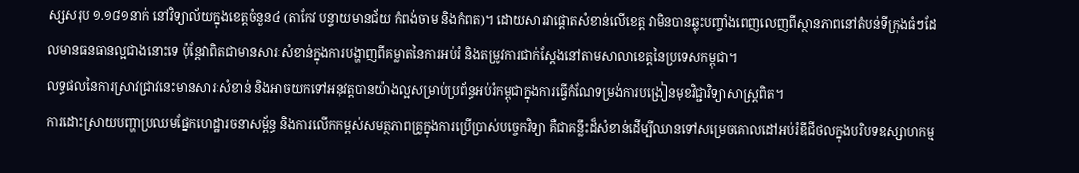ស្សសរុប ១.១៨១នាក់ នៅវិទ្យាល័យក្នុងខេត្តចំនួន៤ (តាកែវ បន្ទាយមានជ័យ កំពង់ចាម និងកំពត)។ ដោយសារវាផ្តោតសំខាន់លើខេត្ត វាមិនបានឆ្លុះបញ្ចាំងពេញលេញពីស្ថានភាពនៅតំបន់ទីក្រុងធំៗដែលមានធនធានល្អជាងនោះទេ ប៉ុន្តែវាពិតជាមានសារៈសំខាន់ក្នុងការបង្ហាញពីគម្លាតនៃការអប់រំ និងតម្រូវការជាក់ស្តែងនៅតាមសាលាខេត្តនៃប្រទេសកម្ពុជា។
លទ្ធផលនៃការស្រាវជ្រាវនេះមានសារៈសំខាន់ និងអាចយកទៅអនុវត្តបានយ៉ាងល្អសម្រាប់ប្រព័ន្ធអប់រំកម្ពុជាក្នុងការធ្វើកំណែទម្រង់ការបង្រៀនមុខវិជ្ជាវិទ្យាសាស្ត្រពិត។
ការដោះស្រាយបញ្ហាប្រឈមផ្នែកហេដ្ឋារចនាសម្ព័ន្ធ និងការលើកកម្ពស់សមត្ថភាពគ្រូក្នុងការប្រើប្រាស់បច្ចេកវិទ្យា គឺជាគន្លឹះដ៏សំខាន់ដើម្បីឈានទៅសម្រេចគោលដៅអប់រំឌីជីថលក្នុងបរិបទឧស្សាហកម្ម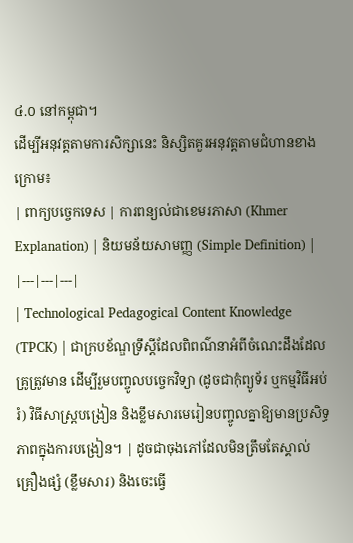៤.០ នៅកម្ពុជា។
ដើម្បីអនុវត្តតាមការសិក្សានេះ និស្សិតគួរអនុវត្តតាមជំហានខាងក្រោម៖
| ពាក្យបច្ចេកទេស | ការពន្យល់ជាខេមរភាសា (Khmer Explanation) | និយមន័យសាមញ្ញ (Simple Definition) |
|---|---|---|
| Technological Pedagogical Content Knowledge (TPCK) | ជាក្របខ័ណ្ឌទ្រឹស្តីដែលពិពណ៌នាអំពីចំណេះដឹងដែលគ្រូត្រូវមាន ដើម្បីរួមបញ្ចូលបច្ចេកវិទ្យា (ដូចជាកុំព្យូទ័រ ឬកម្មវិធីអប់រំ) វិធីសាស្ត្របង្រៀន និងខ្លឹមសារមេរៀនបញ្ចូលគ្នាឱ្យមានប្រសិទ្ធភាពក្នុងការបង្រៀន។ | ដូចជាចុងភៅដែលមិនត្រឹមតែស្គាល់គ្រឿងផ្សំ (ខ្លឹមសារ) និងចេះធ្វើ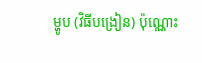ម្ហូប (វិធីបង្រៀន) ប៉ុណ្ណោះ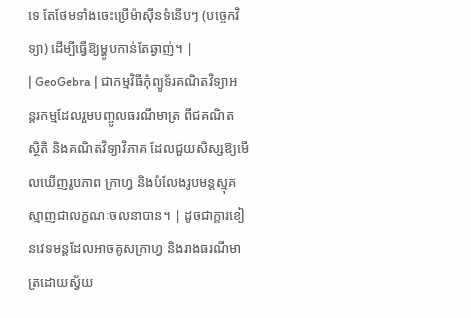ទេ តែថែមទាំងចេះប្រើម៉ាស៊ីនទំនើបៗ (បច្ចេកវិទ្យា) ដើម្បីធ្វើឱ្យម្ហូបកាន់តែឆ្ងាញ់។ |
| GeoGebra | ជាកម្មវិធីកុំព្យូទ័រគណិតវិទ្យាអន្តរកម្មដែលរួមបញ្ចូលធរណីមាត្រ ពីជគណិត ស្ថិតិ និងគណិតវិទ្យាវិភាគ ដែលជួយសិស្សឱ្យមើលឃើញរូបភាព ក្រាហ្វ និងបំលែងរូបមន្តស្មុគស្មាញជាលក្ខណៈចលនាបាន។ | ដូចជាក្តារខៀនវេទមន្តដែលអាចគូសក្រាហ្វ និងរាងធរណីមាត្រដោយស្វ័យ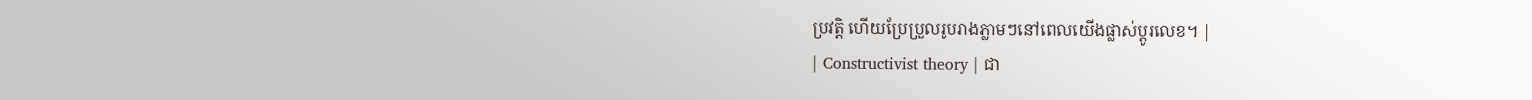ប្រវត្តិ ហើយប្រែប្រួលរូបរាងភ្លាមៗនៅពេលយើងផ្លាស់ប្តូរលេខ។ |
| Constructivist theory | ជា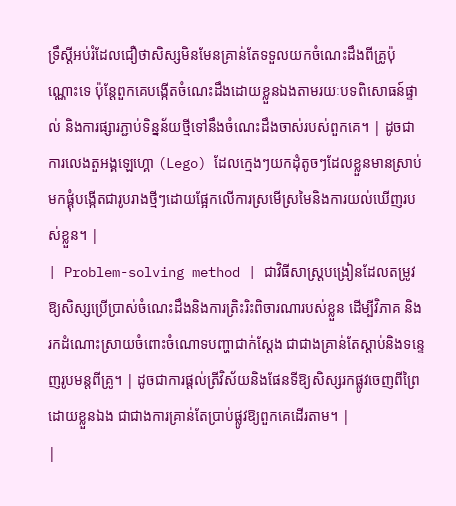ទ្រឹស្តីអប់រំដែលជឿថាសិស្សមិនមែនគ្រាន់តែទទួលយកចំណេះដឹងពីគ្រូប៉ុណ្ណោះទេ ប៉ុន្តែពួកគេបង្កើតចំណេះដឹងដោយខ្លួនឯងតាមរយៈបទពិសោធន៍ផ្ទាល់ និងការផ្សារភ្ជាប់ទិន្នន័យថ្មីទៅនឹងចំណេះដឹងចាស់របស់ពួកគេ។ | ដូចជាការលេងតួអង្គឡេហ្គោ (Lego) ដែលក្មេងៗយកដុំតូចៗដែលខ្លួនមានស្រាប់ មកផ្គុំបង្កើតជារូបរាងថ្មីៗដោយផ្អែកលើការស្រមើស្រមៃនិងការយល់ឃើញរបស់ខ្លួន។ |
| Problem-solving method | ជាវិធីសាស្ត្របង្រៀនដែលតម្រូវឱ្យសិស្សប្រើប្រាស់ចំណេះដឹងនិងការត្រិះរិះពិចារណារបស់ខ្លួន ដើម្បីវិភាគ និងរកដំណោះស្រាយចំពោះចំណោទបញ្ហាជាក់ស្តែង ជាជាងគ្រាន់តែស្តាប់និងទន្ទេញរូបមន្តពីគ្រូ។ | ដូចជាការផ្តល់ត្រីវិស័យនិងផែនទីឱ្យសិស្សរកផ្លូវចេញពីព្រៃដោយខ្លួនឯង ជាជាងការគ្រាន់តែប្រាប់ផ្លូវឱ្យពួកគេដើរតាម។ |
|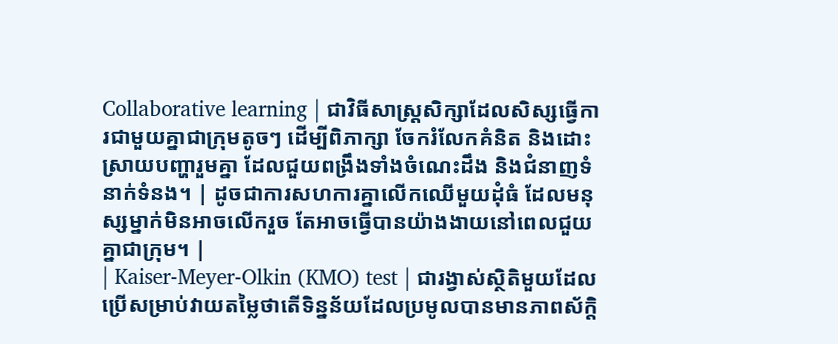Collaborative learning | ជាវិធីសាស្ត្រសិក្សាដែលសិស្សធ្វើការជាមួយគ្នាជាក្រុមតូចៗ ដើម្បីពិភាក្សា ចែករំលែកគំនិត និងដោះស្រាយបញ្ហារួមគ្នា ដែលជួយពង្រឹងទាំងចំណេះដឹង និងជំនាញទំនាក់ទំនង។ | ដូចជាការសហការគ្នាលើកឈើមួយដុំធំ ដែលមនុស្សម្នាក់មិនអាចលើករួច តែអាចធ្វើបានយ៉ាងងាយនៅពេលជួយគ្នាជាក្រុម។ |
| Kaiser-Meyer-Olkin (KMO) test | ជារង្វាស់ស្ថិតិមួយដែលប្រើសម្រាប់វាយតម្លៃថាតើទិន្នន័យដែលប្រមូលបានមានភាពស័ក្តិ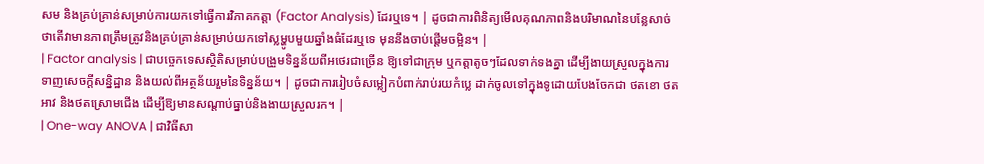សម និងគ្រប់គ្រាន់សម្រាប់ការយកទៅធ្វើការវិភាគកត្តា (Factor Analysis) ដែរឬទេ។ | ដូចជាការពិនិត្យមើលគុណភាពនិងបរិមាណនៃបន្លែសាច់ ថាតើវាមានភាពត្រឹមត្រូវនិងគ្រប់គ្រាន់សម្រាប់យកទៅស្លម្ហូបមួយឆ្នាំងធំដែរឬទេ មុននឹងចាប់ផ្តើមចម្អិន។ |
| Factor analysis | ជាបច្ចេកទេសស្ថិតិសម្រាប់បង្រួមទិន្នន័យពីអថេរជាច្រើន ឱ្យទៅជាក្រុម ឬកត្តាតូចៗដែលទាក់ទងគ្នា ដើម្បីងាយស្រួលក្នុងការទាញសេចក្តីសន្និដ្ឋាន និងយល់ពីអត្ថន័យរួមនៃទិន្នន័យ។ | ដូចជាការរៀបចំសម្លៀកបំពាក់រាប់រយកំប្លេ ដាក់ចូលទៅក្នុងទូដោយបែងចែកជា ថតខោ ថតអាវ និងថតស្រោមជើង ដើម្បីឱ្យមានសណ្តាប់ធ្នាប់និងងាយស្រួលរក។ |
| One-way ANOVA | ជាវិធីសា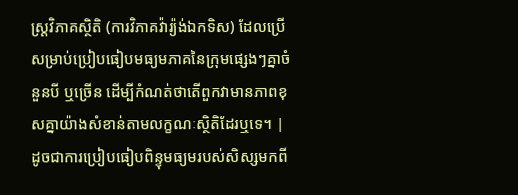ស្ត្រវិភាគស្ថិតិ (ការវិភាគវ៉ារ្យ៉ង់ឯកទិស) ដែលប្រើសម្រាប់ប្រៀបធៀបមធ្យមភាគនៃក្រុមផ្សេងៗគ្នាចំនួនបី ឬច្រើន ដើម្បីកំណត់ថាតើពួកវាមានភាពខុសគ្នាយ៉ាងសំខាន់តាមលក្ខណៈស្ថិតិដែរឬទេ។ | ដូចជាការប្រៀបធៀបពិន្ទុមធ្យមរបស់សិស្សមកពី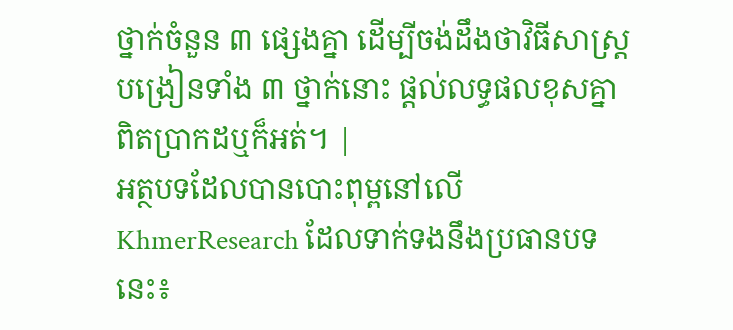ថ្នាក់ចំនួន ៣ ផ្សេងគ្នា ដើម្បីចង់ដឹងថាវិធីសាស្ត្របង្រៀនទាំង ៣ ថ្នាក់នោះ ផ្តល់លទ្ធផលខុសគ្នាពិតប្រាកដឬក៏អត់។ |
អត្ថបទដែលបានបោះពុម្ពនៅលើ KhmerResearch ដែលទាក់ទងនឹងប្រធានបទនេះ៖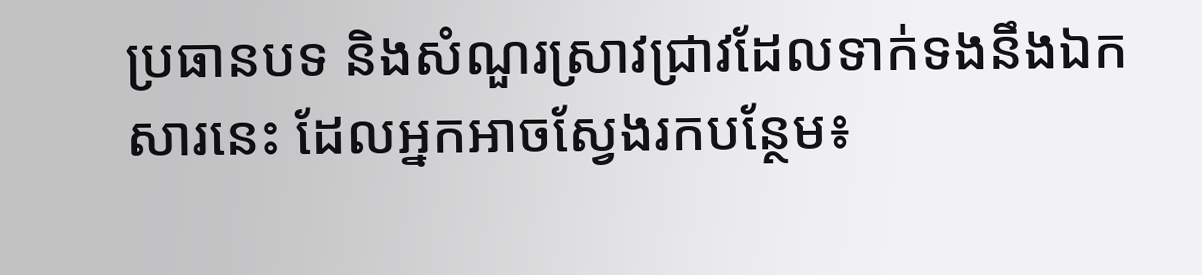ប្រធានបទ និងសំណួរស្រាវជ្រាវដែលទាក់ទងនឹងឯកសារនេះ ដែលអ្នកអាចស្វែងរកបន្ថែម៖